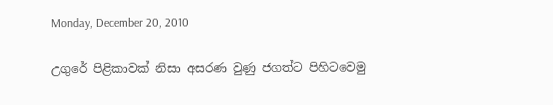Monday, December 20, 2010

උගුරේ පිළිකාවක් නිසා අසරණ වුණු ජගත්ට පිහිටවෙමු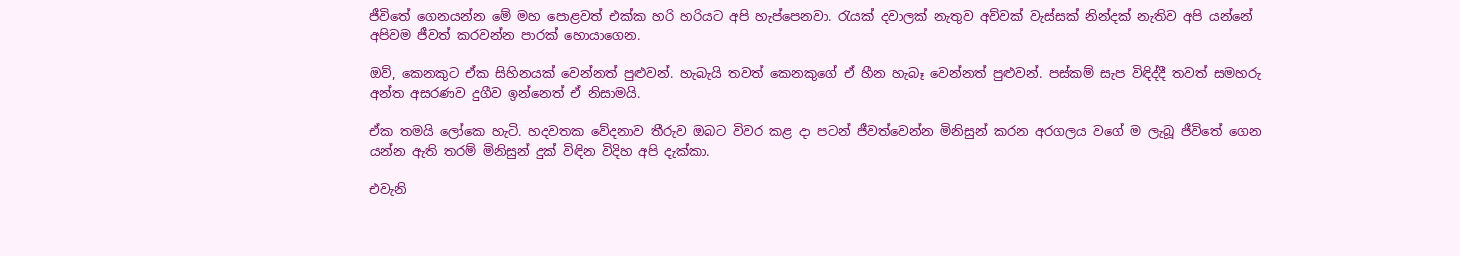ජීවිතේ ගෙනයන්න මේ මහ පොළවත් එක්ක හරි හරියට අපි හැප්පෙනවා. රැයක් දවාලක් නැතුව අව්වක් වැස්සක් නින්දක් නැතිව අපි යන්නේ අපිවම ජීවත් කරවන්න පාරක් හොයාගෙන.

ඔව්, කෙනකුට ඒක සිහිනයක් වෙන්නත් පුළුවන්. හැබැයි තවත් කෙනකුගේ ඒ හීන හැබෑ වෙන්නත් පුළුවන්. පස්කම් සැප විඳිද්දී තවත් සමහරු අන්ත අසරණව දුගීව ඉන්නෙත් ඒ නිසාමයි.

ඒක තමයි ලෝකෙ හැටි. හදවතක වේදනාව තීරුව ඔබට විවර කළ දා පටන් ජීවත්වෙන්න මිනිසුන් කරන අරගලය වගේ ම ලැබූ ජීවිතේ ගෙන යන්න ඇති තරම් මිනිසුන් දුක් විඳින විදිහ අපි දැක්කා.

එවැනි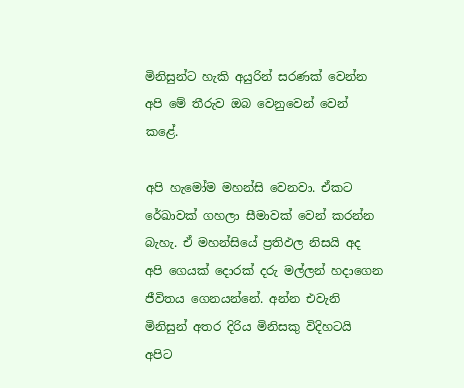මිනිසුන්ට හැකි අයුරින් සරණක් වෙන්න අපි මේ තීරුව ඔබ වෙනුවෙන් වෙන් කළේ.

අපි හැමෝම මහන්සි වෙනවා. ඒකට රේඛාවක් ගහලා සීමාවක් වෙන් කරන්න බැහැ. ඒ මහන්සියේ ප්‍රතිඵල නිසයි අද අපි ගෙයක් දොරක් දරු මල්ලන් හදාගෙන ජීවිතය ගෙනයන්නේ. අන්න එවැනි මිනිසුන් අතර දිරිය මිනිසකු විදිහටයි අපිට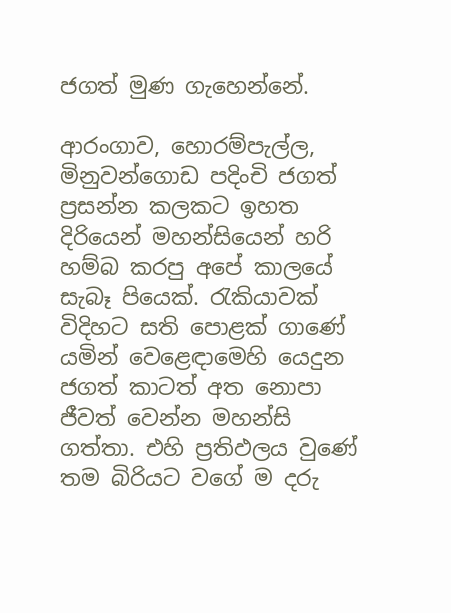ජගත් මුණ ගැහෙන්නේ.

ආරංගාව, හොරම්පැල්ල, මිනුවන්ගොඩ පදිංචි ජගත් ප්‍රසන්න කලකට ඉහත දිරියෙන් මහන්සියෙන් හරි හම්බ කරපු අපේ කාලයේ සැබෑ පියෙක්. රැකියාවක් විදිහට සති පොළක් ගාණේ යමින් වෙළෙඳාමෙහි යෙදුන ජගත් කාටත් අත නොපා ජීවත් වෙන්න මහන්සි ගත්තා. එහි ප්‍රතිඵලය වුණේ තම බිරියට වගේ ම දරු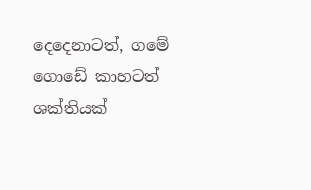දෙදෙනාටත්, ගමේ ගොඩේ කාහටත් ශක්තියක්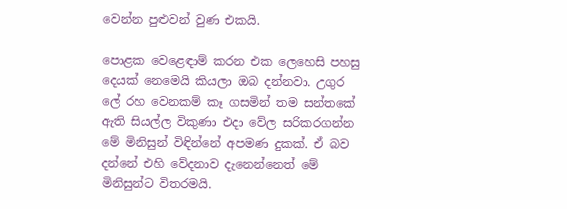වෙන්න පුළුවන් වුණ එකයි.

පොළක වෙළෙඳාම් කරන එක ලෙහෙසි පහසු දෙයක් නෙමෙයි කියලා ඔබ දන්නවා. උගුර ලේ රහ වෙනකම් කෑ ගසමින් තම සන්තකේ ඇති සියල්ල විකුණා එදා වේල සරිකරගන්න මේ මිනිසුන් විඳින්නේ අපමණ දුකක්. ඒ බව දන්නේ එහි වේදනාව දැනෙන්නෙත් මේ මිනිසුන්ට විතරමයි.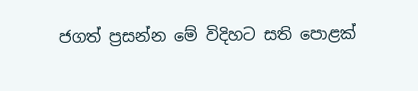ජගත් ප්‍රසන්න මේ විදිහට සති පොළක්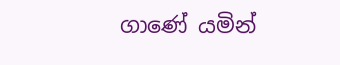ගාණේ යමින්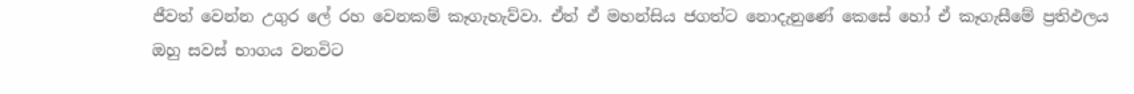ජීවත් වෙන්න උගුර ලේ රහ වෙනකම් කෑගැහැව්වා. ඒත් ඒ මහන්සිය ජගත්ට නොදැනුණේ කෙසේ හෝ ඒ කෑගැසීමේ ප්‍රතිඵලය ඔහු සවස් භාගය වනවිට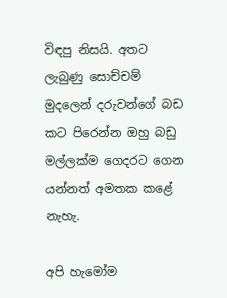විඳපු නිසයි. අතට ලැබුණු සොච්චම් මුදලෙන් දරුවන්ගේ බඩ කට පිරෙන්න ඔහු බඩු මල්ලක්ම ගෙදරට ගෙන යන්නත් අමතක කළේ නැහැ.

අපි හැමෝම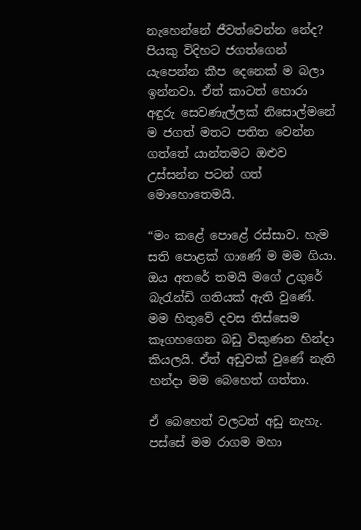නැහෙන්නේ ජීවත්වෙන්න නේද? පියකු විදිහට ජගත්ගෙන් යැපෙන්න කීප දෙනෙක් ම බලා ඉන්නවා. ඒත් කාටත් හොරා අඳුරු සෙවණැල්ලක් නිසොල්මනේ ම ජගත් මතට පතිත වෙන්න ගත්තේ යාන්තමට ඔළුව උස්සන්න පටන් ගත් මොහොතෙමයි.

“මං කළේ පොළේ රස්සාව. හැම සති පොළක් ගාණේ ම මම ගියා. ඔය අතරේ තමයි මගේ උගුරේ බැරැන්ඩි ගතියක් ඇති වුණේ. මම හිතුවේ දවස තිස්සෙම කෑගහගෙන බඩු විකුණන හින්දා කියලයි. ඒත් අඩුවක් වුණේ නැති හන්දා මම බෙහෙත් ගත්තා.

ඒ බෙහෙත් වලටත් අඩු නැහැ. පස්සේ මම රාගම මහා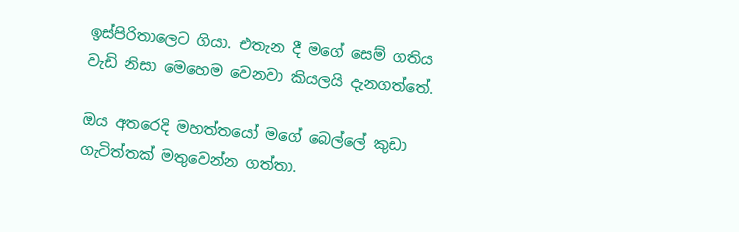ඉස්පිරිතාලෙට ගියා. එතැන දී මගේ සෙම් ගතිය වැඩි නිසා මෙහෙම වෙනවා කියලයි දැනගත්තේ.

ඔය අතරෙදි මහත්තයෝ මගේ බෙල්ලේ කුඩා ගැටිත්තක් මතුවෙන්න ගත්තා.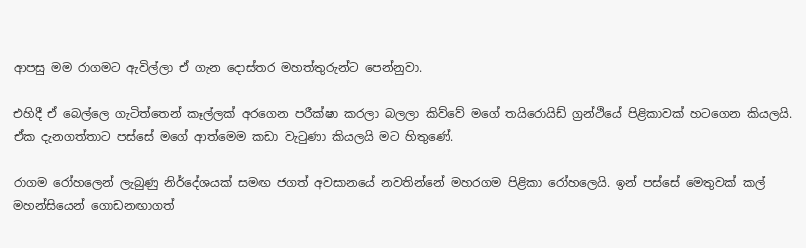ආපසු මම රාගමට ඇවිල්ලා ඒ ගැන දොස්තර මහත්තුරුන්ට පෙන්නුවා.

එහිදී ඒ බෙල්ලෙ ගැටිත්තෙන් කෑල්ලක් අරගෙන පරීක්ෂා කරලා බලලා කිව්වේ මගේ තයිරොයිඩ් ග්‍රන්ථියේ පිළිකාවක් හටගෙන කියලයි. ඒක දැනගත්තාට පස්සේ මගේ ආත්මෙම කඩා වැටුණා කියලයි මට හිතුණේ.

රාගම රෝහලෙන් ලැබුණු නිර්දේශයක් සමඟ ජගත් අවසානයේ නවතින්නේ මහරගම පිළිකා රෝහලෙයි. ඉන් පස්සේ මෙතුවක් කල් මහන්සියෙන් ගොඩනඟාගත්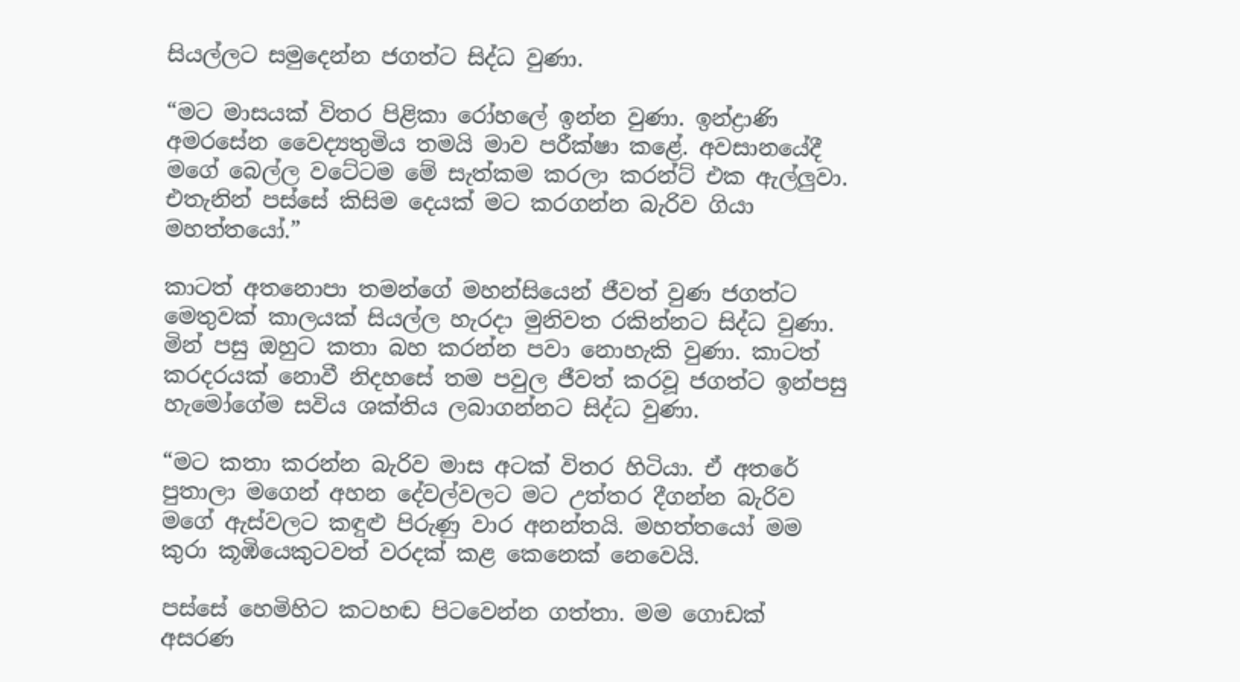සියල්ලට සමුදෙන්න ජගත්ට සිද්ධ වුණා.

“මට මාසයක් විතර පිළිකා රෝහලේ ඉන්න වුණා. ඉන්ද්‍රාණි අමරසේන වෛද්‍යතුමිය තමයි මාව පරීක්ෂා කළේ. අවසානයේදී මගේ බෙල්ල වටේටම මේ සැත්කම කරලා කරන්ට් එක ඇල්ලුවා. එතැනින් පස්සේ කිසිම දෙයක් මට කරගන්න බැරිව ගියා මහත්තයෝ.”

කාටත් අතනොපා තමන්ගේ මහන්සියෙන් ජීවත් වුණ ජගත්ට මෙතුවක් කාලයක් සියල්ල හැරදා මුනිවත රකින්නට සිද්ධ වුණා. මින් පසු ඔහුට කතා බහ කරන්න පවා නොහැකි වුණා. කාටත් කරදරයක් නොවී නිදහසේ තම පවුල ජීවත් කරවූ ජගත්ට ඉන්පසු හැමෝගේම සවිය ශක්තිය ලබාගන්නට සිද්ධ වුණා.

“මට කතා කරන්න බැරිව මාස අටක් විතර හිටියා. ඒ අතරේ පුතාලා මගෙන් අහන දේවල්වලට මට උත්තර දීගන්න බැරිව මගේ ඇස්වලට කඳුළු පිරුණු වාර අනන්තයි. මහත්තයෝ මම කුරා කූඹියෙකුටවත් වරදක් කළ කෙනෙක් නෙවෙයි.

පස්සේ හෙමිහිට කටහඬ පිටවෙන්න ගත්තා. මම ගොඩක් අසරණ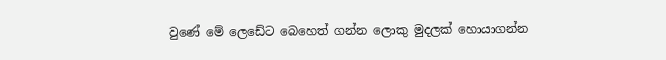වුණේ මේ ලෙඩේට බෙහෙත් ගන්න ලොකු මුදලක් හොයාගන්න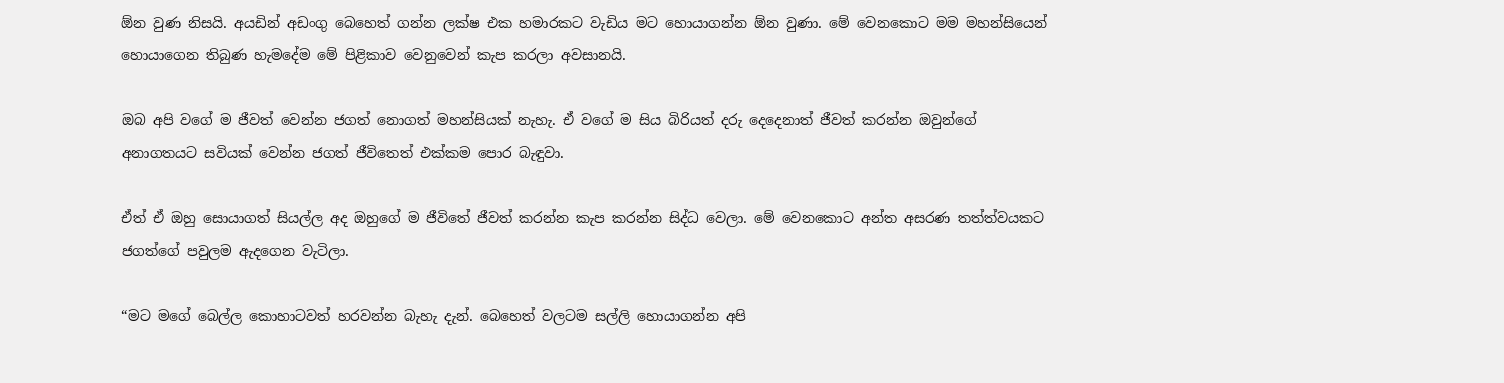ඕන වුණ නිසයි. අයඩින් අඩංගු බෙහෙත් ගන්න ලක්ෂ එක හමාරකට වැඩිය මට හොයාගන්න ඕන වුණා. මේ වෙනකොට මම මහන්සියෙන් හොයාගෙන තිබුණ හැමදේම මේ පිළිකාව වෙනුවෙන් කැප කරලා අවසානයි.

ඔබ අපි වගේ ම ජීවත් වෙන්න ජගත් නොගත් මහන්සියක් නැහැ. ඒ වගේ ම සිය බිරියත් දරු දෙදෙනාත් ජීවත් කරන්න ඔවුන්ගේ අනාගතයට සවියක් වෙන්න ජගත් ජීවිතෙත් එක්කම පොර බැඳුවා.

ඒත් ඒ ඔහු සොයාගත් සියල්ල අද ඔහුගේ ම ජීවිතේ ජීවත් කරන්න කැප කරන්න සිද්ධ වෙලා. මේ වෙනකොට අන්ත අසරණ තත්ත්වයකට ජගත්ගේ පවුලම ඇදගෙන වැටිලා.

“මට මගේ බෙල්ල කොහාටවත් හරවන්න බැහැ දැන්. බෙහෙත් වලටම සල්ලි හොයාගන්න අපි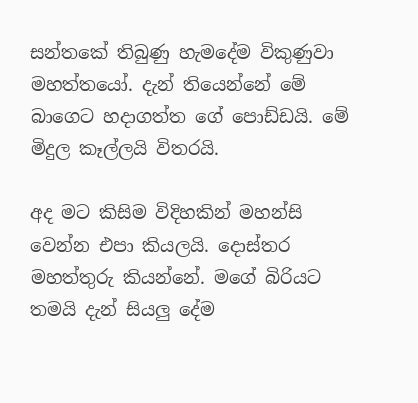සන්තකේ තිබුණු හැමදේම විකුණුවා මහත්තයෝ. දැන් තියෙන්නේ මේ බාගෙට හදාගත්ත ගේ පොඩ්ඩයි. මේ මිදුල කෑල්ලයි විතරයි.

අද මට කිසිම විදිහකින් මහන්සි වෙන්න එපා කියලයි. දොස්තර මහත්තුරු කියන්නේ. මගේ බිරියට තමයි දැන් සියලු දේම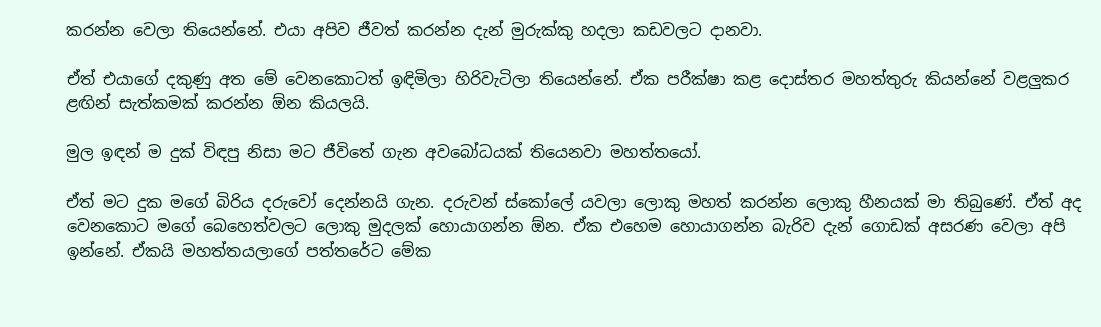කරන්න වෙලා තියෙන්නේ. එයා අපිව ජීවත් කරන්න දැන් මුරුක්කු හදලා කඩවලට දානවා.

ඒත් එයාගේ දකුණු අත මේ වෙනකොටත් ඉඳිමිලා හිරිවැටිලා තියෙන්නේ. ඒක පරීක්ෂා කළ දොස්තර මහත්තුරු කියන්නේ වළලුකර ළඟින් සැත්කමක් කරන්න ඕන කියලයි.

මුල ඉඳන් ම දුක් විඳපු නිසා මට ජීවිතේ ගැන අවබෝධයක් තියෙනවා මහත්තයෝ.

ඒත් මට දුක මගේ බිරිය දරුවෝ දෙන්නයි ගැන. දරුවන් ස්කෝලේ යවලා ලොකු මහත් කරන්න ලොකු හීනයක් මා තිබුණේ. ඒත් අද වෙනකොට මගේ බෙහෙත්වලට ලොකු මුදලක් හොයාගන්න ඕන. ඒක එහෙම හොයාගන්න බැරිව දැන් ගොඩක් අසරණ වෙලා අපි ඉන්නේ. ඒකයි මහත්තයලාගේ පත්තරේට මේක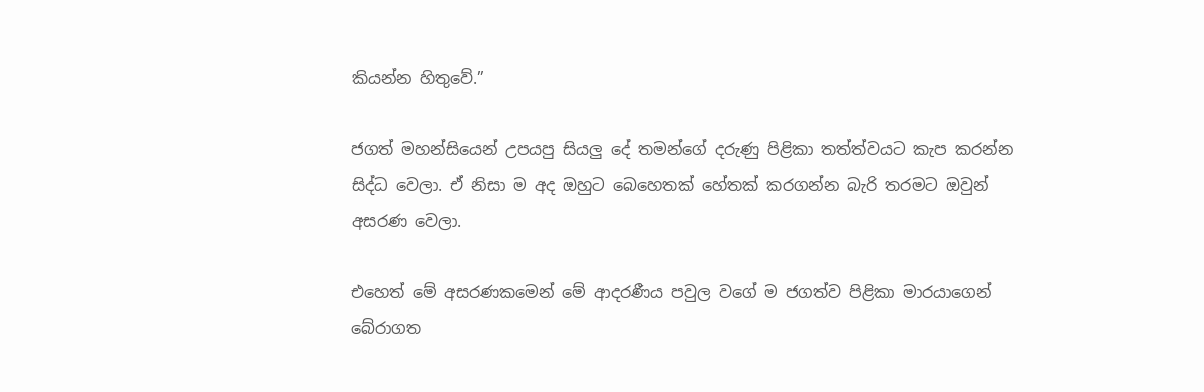කියන්න හිතුවේ.”

ජගත් මහන්සියෙන් උපයපු සියලු දේ තමන්ගේ දරුණු පිළිකා තත්ත්වයට කැප කරන්න සිද්ධ වෙලා. ඒ නිසා ම අද ඔහුට බෙහෙතක් හේතක් කරගන්න බැරි තරමට ඔවුන් අසරණ වෙලා.

එහෙත් මේ අසරණකමෙන් මේ ආදරණීය පවුල වගේ ම ජගත්ව පිළිකා මාරයාගෙන් බේරාගත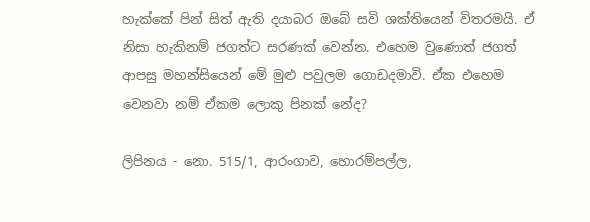හැක්කේ පින් සිත් ඇති දයාබර ඔබේ සවි ශක්තියෙන් විතරමයි. ඒ නිසා හැකිනම් ජගත්ට සරණක් වෙන්න. එහෙම වුණොත් ජගත් ආපසු මහන්සියෙන් මේ මුළු පවුලම ගොඩදමාවි. ඒක එහෙම වෙනවා නම් ඒකම ලොකු පිනක් නේද?

ලිපිනය - නො. 515/1, ආරංගාව, හොරම්පල්ල,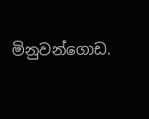මිනුවන්ගොඩ.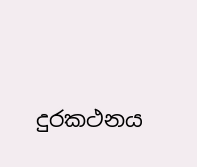දුරකථනය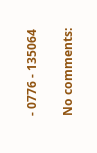- 0776 - 135064

No comments: